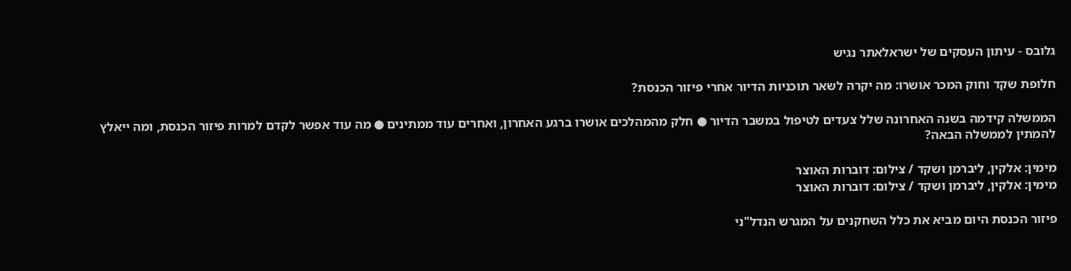גלובס - עיתון העסקים של ישראלאתר נגיש

חלופת שקד וחוק המכר אושרו: מה יקרה לשאר תוכניות הדיור אחרי פיזור הכנסת?

הממשלה קידמה בשנה האחרונה שלל צעדים לטיפול במשבר הדיור ● חלק מהמהלכים אושרו ברגע האחרון, ואחרים עוד ממתינים ● מה עוד אפשר לקדם למרות פיזור הכנסת, ומה ייאלץ להמתין לממשלה הבאה?

מימין: אלקין, ליברמן ושקד / צילום: דוברות האוצר
מימין: אלקין, ליברמן ושקד / צילום: דוברות האוצר

פיזור הכנסת היום מביא את כלל השחקנים על המגרש הנדל"ני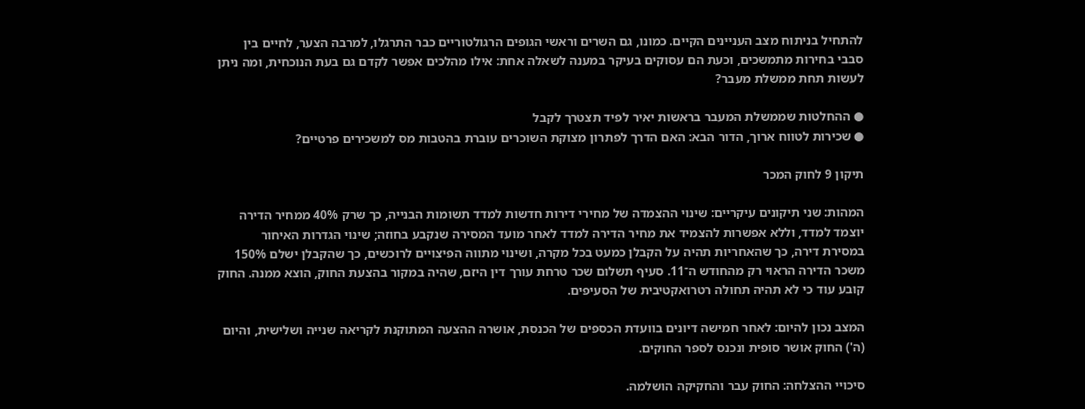להתחיל בניתוח מצב העניינים הקיים. כמונו, גם השרים וראשי הגופים הרגולטוריים כבר התרגלו, למרבה הצער, לחיים בין סבבי בחירות מתמשכים, וכעת הם עסוקים בעיקר במענה לשאלה אחת: אילו מהלכים אפשר לקדם גם בעת הנוכחית, ומה ניתן לעשות תחת ממשלת מעבר?

● ההחלטות שממשלת המעבר בראשות יאיר לפיד תצטרך לקבל
● שכירות לטווח ארוך, הדור הבא: האם הדרך לפתרון מצוקת השוכרים עוברת בהטבות מס למשכירים פרטיים?

תיקון 9 לחוק המכר

המהות: שני תיקונים עיקריים: שינוי ההצמדה של מחירי דירות חדשות למדד תשומות הבנייה, כך שרק 40% ממחיר הדירה יוצמד למדד, וללא אפשרות להצמיד את מחיר הדירה למדד לאחר מועד המסירה שנקבע בחוזה; שינוי הגדרות האיחור במסירת דירה, כך שהאחריות תהיה על הקבלן כמעט בכל מקרה, ושינוי מתווה הפיצויים לרוכשים, כך שהקבלן ישלם 150% משכר הדירה הראוי רק מהחודש ה־11. סעיף תשלום שכר טרחת עורך דין היזם, שהיה במקור בהצעת החוק, הוצא ממנה. החוק קובע עוד כי לא תהיה תחולה רטרואקטיבית של הסעיפים.

המצב נכון להיום: לאחר חמישה דיונים בוועדת הכספים של הכנסת, אושרה ההצעה המתוקנת לקריאה שנייה ושלישית, והיום (ה') החוק אושר סופית ונכנס לספר החוקים.

סיכויי ההצלחה: החוק עבר והחקיקה הושלמה.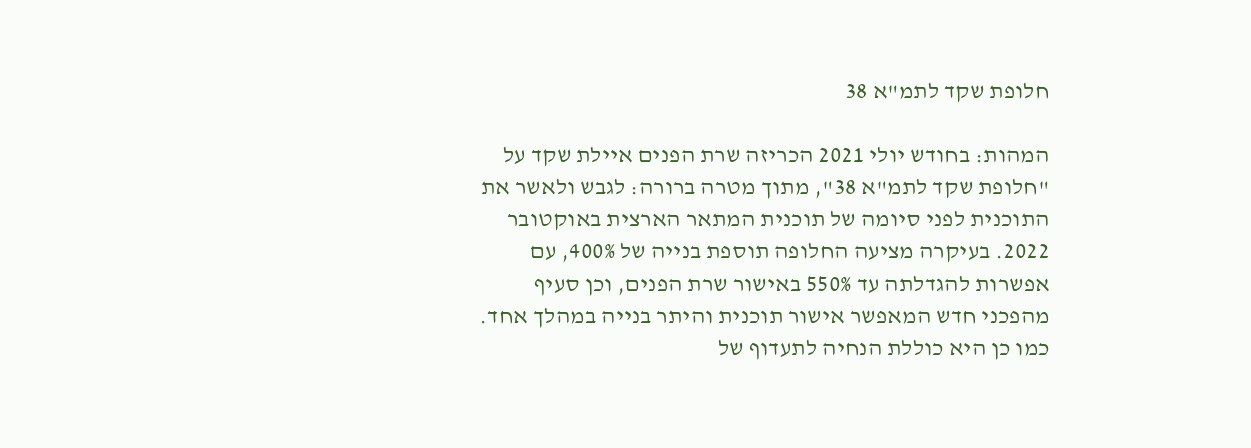חלופת שקד לתמ"א 38

המהות: בחודש יולי 2021 הכריזה שרת הפנים איילת שקד על "חלופת שקד לתמ"א 38", מתוך מטרה ברורה: לגבש ולאשר את התוכנית לפני סיומה של תוכנית המתאר הארצית באוקטובר 2022. בעיקרה מציעה החלופה תוספת בנייה של 400%, עם אפשרות להגדלתה עד 550% באישור שרת הפנים, וכן סעיף מהפכני חדש המאפשר אישור תוכנית והיתר בנייה במהלך אחד. כמו כן היא כוללת הנחיה לתעדוף של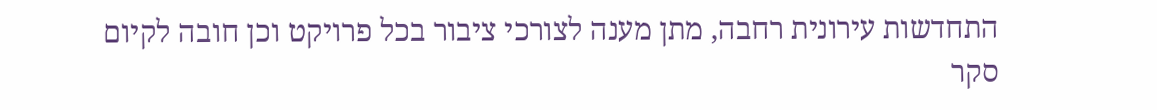התחדשות עירונית רחבה, מתן מענה לצורכי ציבור בכל פרויקט וכן חובה לקיום סקר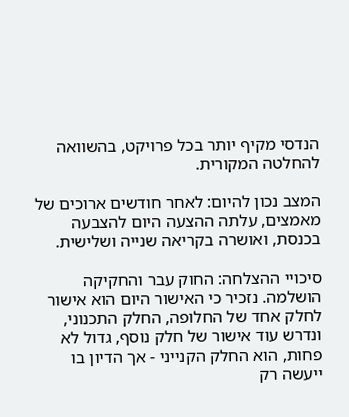הנדסי מקיף יותר בכל פרויקט, בהשוואה להחלטה המקורית.

המצב נכון להיום: לאחר חודשים ארוכים של מאמצים, עלתה ההצעה היום להצבעה בכנסת, ואושרה בקריאה שנייה ושלישית.

סיכויי ההצלחה: החוק עבר והחקיקה הושלמה. נזכיר כי האישור היום הוא אישור לחלק אחד של החלופה, החלק התכנוני, ונדרש עוד אישור של חלק נוסף, גדול לא פחות, הוא החלק הקנייני - אך הדיון בו ייעשה רק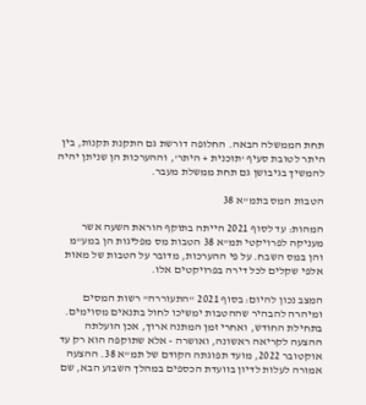תחת הממשלה הבאה. החלופה דורשת גם התקנת תקנות, בין היתר לטובת סעיף 'תוכנית + היתר', וההערכות הן שניתן יהיה להמשיך בגיבושן גם תחת ממשלת מעבר.

הטבות המס בתמ"א 38

המהות: עד לסוף 2021 הייתה בתוקף הוראת השעה אשר מעניקה לפרויקטי תמ"א 38 הטבות מס מפליגות הן במע"מ והן במס השבח. על פי ההערכות, מדובר על הטבות של מאות אלפי שקלים לכל דירה בפרויקטים אלו.

המצב נכון להיום: בסוף 2021 "התעוררה" רשות המסים ומיהרה להבהיר שההטבות ימשיכו לחול בתנאים מסוימים. בתחילת החודש, ואחרי זמן המתנה ארוך, אכן הועלתה ההצעה לקריאה ראשונה, ואושרה - אלא שתוקפה הוא רק עד אוקטובר 2022, מועד תפוגתה הקודם של תמ"א 38. ההצעה אמורה לעלות לדיון בוועדת הכספים במהלך השבוע הבא, שם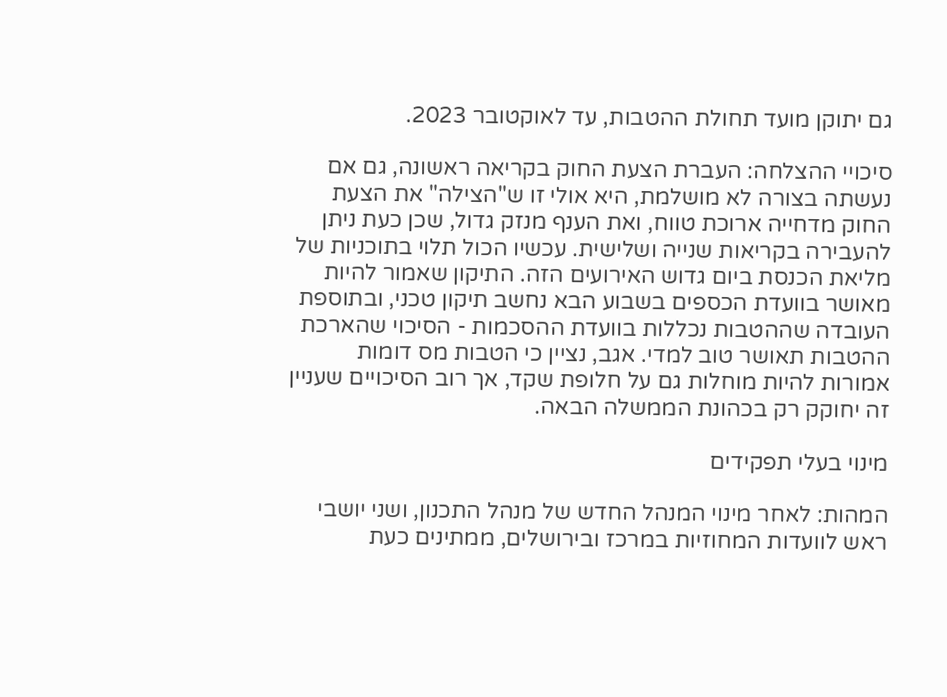גם יתוקן מועד תחולת ההטבות, עד לאוקטובר 2023.

סיכויי ההצלחה: העברת הצעת החוק בקריאה ראשונה, גם אם נעשתה בצורה לא מושלמת, היא אולי זו ש"הצילה" את הצעת החוק מדחייה ארוכת טווח, ואת הענף מנזק גדול, שכן כעת ניתן להעבירה בקריאות שנייה ושלישית. עכשיו הכול תלוי בתוכניות של מליאת הכנסת ביום גדוש האירועים הזה. התיקון שאמור להיות מאושר בוועדת הכספים בשבוע הבא נחשב תיקון טכני, ובתוספת העובדה שההטבות נכללות בוועדת ההסכמות - הסיכוי שהארכת ההטבות תאושר טוב למדי. אגב, נציין כי הטבות מס דומות אמורות להיות מוחלות גם על חלופת שקד, אך רוב הסיכויים שעניין זה יחוקק רק בכהונת הממשלה הבאה.

מינוי בעלי תפקידים

המהות: לאחר מינוי המנהל החדש של מנהל התכנון, ושני יושבי ראש לוועדות המחוזיות במרכז ובירושלים, ממתינים כעת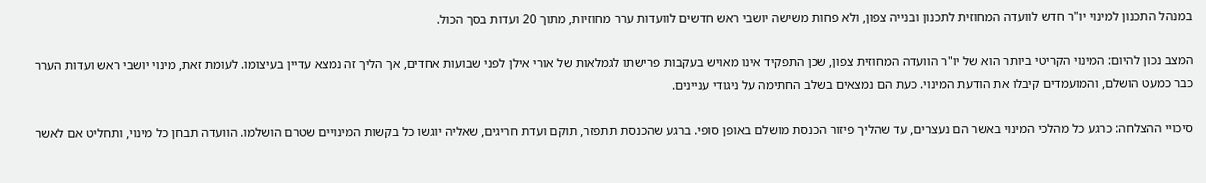במנהל התכנון למינוי יו"ר חדש לוועדה המחוזית לתכנון ובנייה צפון, ולא פחות משישה יושבי ראש חדשים לוועדות ערר מחוזיות, מתוך 20 ועדות בסך הכול.

המצב נכון להיום: המינוי הקריטי ביותר הוא של יו"ר הוועדה המחוזית צפון, שכן התפקיד אינו מאויש בעקבות פרישתו לגמלאות של אורי אילן לפני שבועות אחדים, אך הליך זה נמצא עדיין בעיצומו. לעומת זאת, מינוי יושבי ראש ועדות הערר כבר כמעט הושלם, והמועמדים קיבלו את הודעת המינוי. כעת הם נמצאים בשלב החתימה על ניגודי עניינים.

סיכויי ההצלחה: כרגע כל מהלכי המינוי באשר הם נעצרים, עד שהליך פיזור הכנסת מושלם באופן סופי. ברגע שהכנסת תתפזר, תוקם ועדת חריגים, שאליה יוגשו כל בקשות המינויים שטרם הושלמו. הוועדה תבחן כל מינוי, ותחליט אם לאשר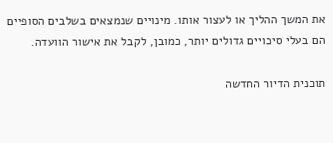את המשך ההליך או לעצור אותו. מינויים שנמצאים בשלבים הסופיים הם בעלי סיכויים גדולים יותר, כמובן, לקבל את אישור הוועדה.

תוכנית הדיור החדשה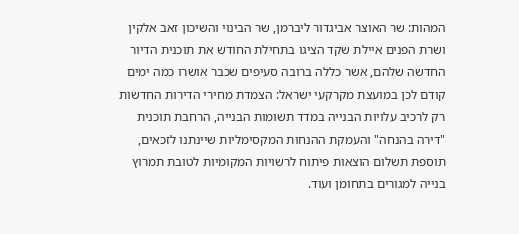המהות: שר האוצר אביגדור ליברמן, שר הבינוי והשיכון זאב אלקין ושרת הפנים איילת שקד הציגו בתחילת החודש את תוכנית הדיור החדשה שלהם, אשר כללה ברובה סעיפים שכבר אושרו כמה ימים קודם לכן במועצת מקרקעי ישראל: הצמדת מחירי הדירות החדשות רק לרכיב עלויות הבנייה במדד תשומות הבנייה, הרחבת תוכנית "דירה בהנחה" והעמקת ההנחות המקסימליות שיינתנו לזכאים, תוספת תשלום הוצאות פיתוח לרשויות המקומיות לטובת תמרוץ בנייה למגורים בתחומן ועוד.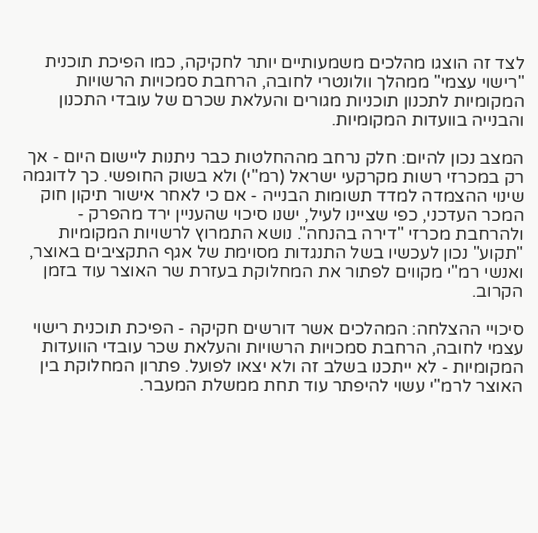לצד זה הוצגו מהלכים משמעותיים יותר לחקיקה, כמו הפיכת תוכנית "רישוי עצמי" ממהלך וולונטרי לחובה, הרחבת סמכויות הרשויות המקומיות לתכנון תוכניות מגורים והעלאת שכרם של עובדי התכנון והבנייה בוועדות המקומיות.

המצב נכון להיום: חלק נרחב מההחלטות כבר ניתנות ליישום היום - אך רק במכרזי רשות מקרקעי ישראל (רמ"י) ולא בשוק החופשי. כך לדוגמה שינוי ההצמדה למדד תשומות הבנייה - אם כי לאחר אישור תיקון חוק המכר העדכני, כפי שציינו לעיל, ישנו סיכוי שהעניין ירד מהפרק - ולהרחבת מכרזי "דירה בהנחה". נושא התמרוץ לרשויות המקומיות "תקוע" נכון לעכשיו בשל התנגדות מסוימת של אגף התקציבים באוצר, ואנשי רמ"י מקווים לפתור את המחלוקת בעזרת שר האוצר עוד בזמן הקרוב.

סיכויי ההצלחה: המהלכים אשר דורשים חקיקה - הפיכת תוכנית רישוי עצמי לחובה, הרחבת סמכויות הרשויות והעלאת שכר עובדי הוועדות המקומיות - לא ייתכנו בשלב זה ולא יצאו לפועל. פתרון המחלוקת בין האוצר לרמ"י עשוי להיפתר עוד תחת ממשלת המעבר.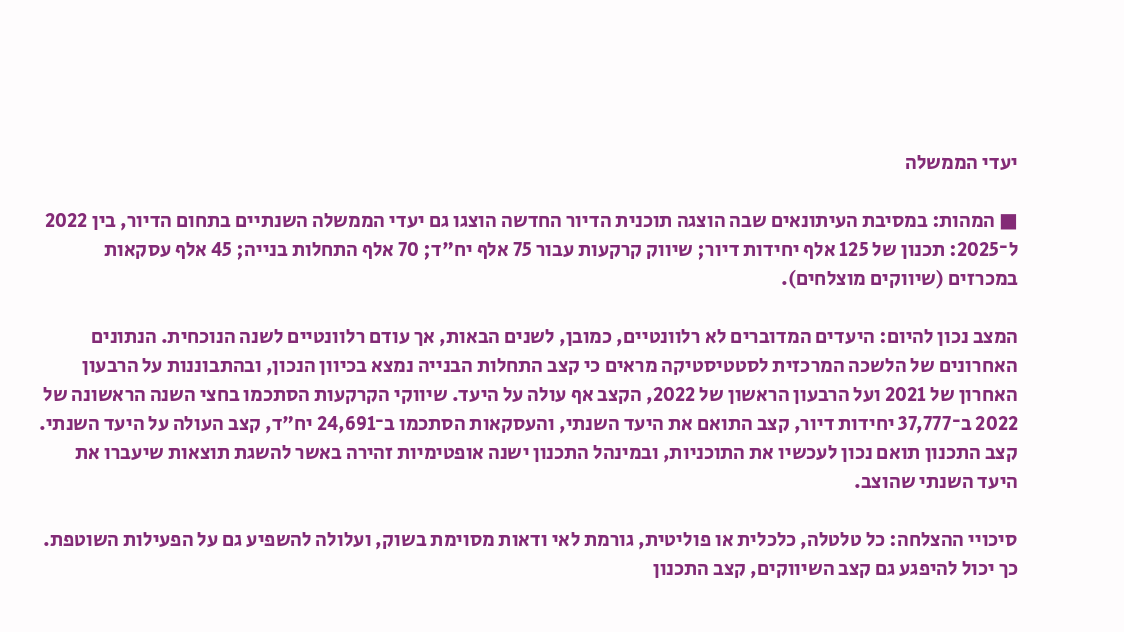יעדי הממשלה

■ המהות: במסיבת העיתונאים שבה הוצגה תוכנית הדיור החדשה הוצגו גם יעדי הממשלה השנתיים בתחום הדיור, בין 2022 ל־2025: תכנון של 125 אלף יחידות דיור; שיווק קרקעות עבור 75 אלף יח"ד; 70 אלף התחלות בנייה; 45 אלף עסקאות במכרזים (שיווקים מוצלחים).

המצב נכון להיום: היעדים המדוברים לא רלוונטיים, כמובן, לשנים הבאות, אך עודם רלוונטיים לשנה הנוכחית. הנתונים האחרונים של הלשכה המרכזית לסטטיסטיקה מראים כי קצב התחלות הבנייה נמצא בכיוון הנכון, ובהתבוננות על הרבעון האחרון של 2021 ועל הרבעון הראשון של 2022, הקצב אף עולה על היעד. שיווקי הקרקעות הסתכמו בחצי השנה הראשונה של 2022 ב־37,777 יחידות דיור, קצב התואם את היעד השנתי, והעסקאות הסתכמו ב־24,691 יח"ד, קצב העולה על היעד השנתי. קצב התכנון תואם נכון לעכשיו את התוכניות, ובמינהל התכנון ישנה אופטימיות זהירה באשר להשגת תוצאות שיעברו את היעד השנתי שהוצב.

סיכויי ההצלחה: כל טלטלה, כלכלית או פוליטית, גורמת לאי ודאות מסוימת בשוק, ועלולה להשפיע גם על הפעילות השוטפת. כך יכול להיפגע גם קצב השיווקים, קצב התכנון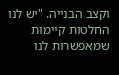וקצב הבנייה. "יש לנו החלטות קיימות שמאפשרות לנו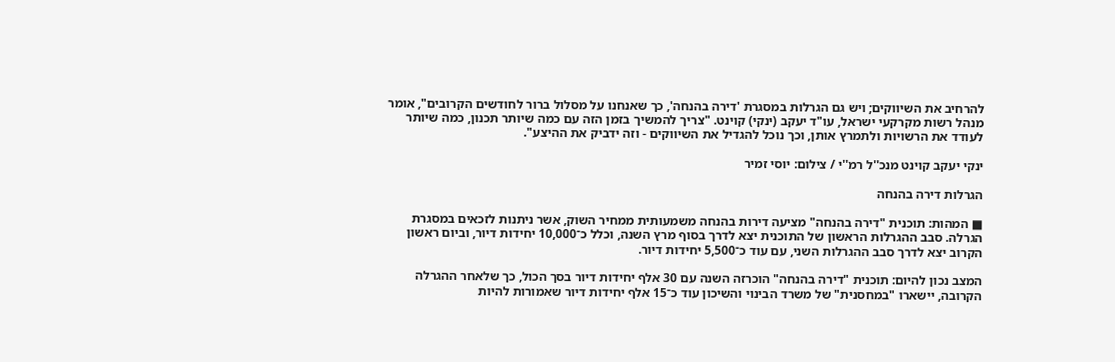להרחיב את השיווקים; ויש גם הגרלות במסגרת 'דירה בהנחה', כך שאנחנו על מסלול ברור לחודשים הקרובים", אומר מנהל רשות מקרקעי ישראל, עו"ד יעקב (ינקי) קוינט. "צריך להמשיך בזמן הזה עם כמה שיותר תכנון, כמה שיותר לעודד את הרשויות ולתמרץ אותן, וכך נוכל להגדיל את השיווקים - וזה ידביק את ההיצע".

ינקי יעקב קוינט מנכ''ל רמ''י / צילום: יוסי זמיר

הגרלות דירה בהנחה

■ המהות: תוכנית "דירה בהנחה" מציעה דירות בהנחה משמעותית ממחיר השוק, אשר ניתנות לזכאים במסגרת הגרלה. סבב ההגרלות הראשון של התוכנית יצא לדרך בסוף מרץ השנה, וכלל כ־10,000 יחידות דיור, וביום ראשון הקרוב יצא לדרך סבב ההגרלות השני, עם עוד כ־5,500 יחידות דיור.

המצב נכון להיום: תוכנית "דירה בהנחה" הוכרזה השנה עם 30 אלף יחידות דיור בסך הכול, כך שלאחר ההגרלה הקרובה, יישארו "במחסנית" של משרד הבינוי והשיכון עוד כ־15 אלף יחידות דיור שאמורות להיות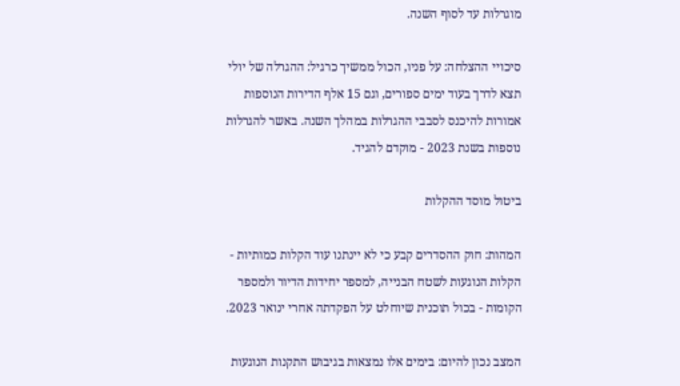מוגרלות עד לסוף השנה.

סיכויי ההצלחה: על פניו, הכול ממשיך כרגיל: ההגרלה של יולי תצא לדרך בעוד ימים ספורים, וגם 15 אלף הדירות הנוספות אמורות להיכנס לסבבי ההגרלות במהלך השנה. באשר להגרלות נוספות בשנת 2023 - מוקדם להגיד.

ביטול מוסד ההקלות

המהות: חוק ההסדרים קבע כי לא יינתנו עוד הקלות כמותיות - הקלות הנוגעות לשטח הבנייה, למספר יחידות הדיור ולמספר הקומות - בכול תוכנית שיוחלט על הפקדתה אחרי ינואר 2023.

המצב נכון להיום: בימים אלו נמצאות בגיבוש התקנות הנוגעות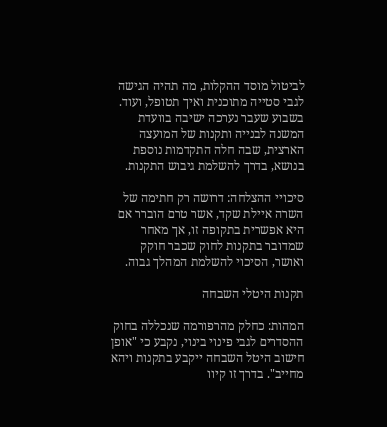לביטול מוסד ההקלות, מה תהיה הגישה לגבי סטייה מתוכנית ואיך תטופל, ועוד. בשבוע שעבר נערכה ישיבה בוועדת המשנה לבנייה ותקנות של המועצה הארצית, שבה חלה התקדמות נוספת בנושא, בדרך להשלמת גיבוש התקנות.

סיכויי ההצלחה: דרושה רק חתימה של השרה איילת שקד, אשר טרם הוברר אם היא אפשרית בתקופה זו, אך מאחר שמדובר בתקנות לחוק שכבר חוקק ואושר, הסיכוי להשלמת המהלך גבוה.

תקנות היטלי השבחה

המהות: כחלק מהרפורמה שנכללה בחוק ההסדרים לגבי פינוי בינוי, נקבע כי "אופן חישוב היטל השבחה ייקבע בתקנות ויהא מחייב". בדרך זו קיוו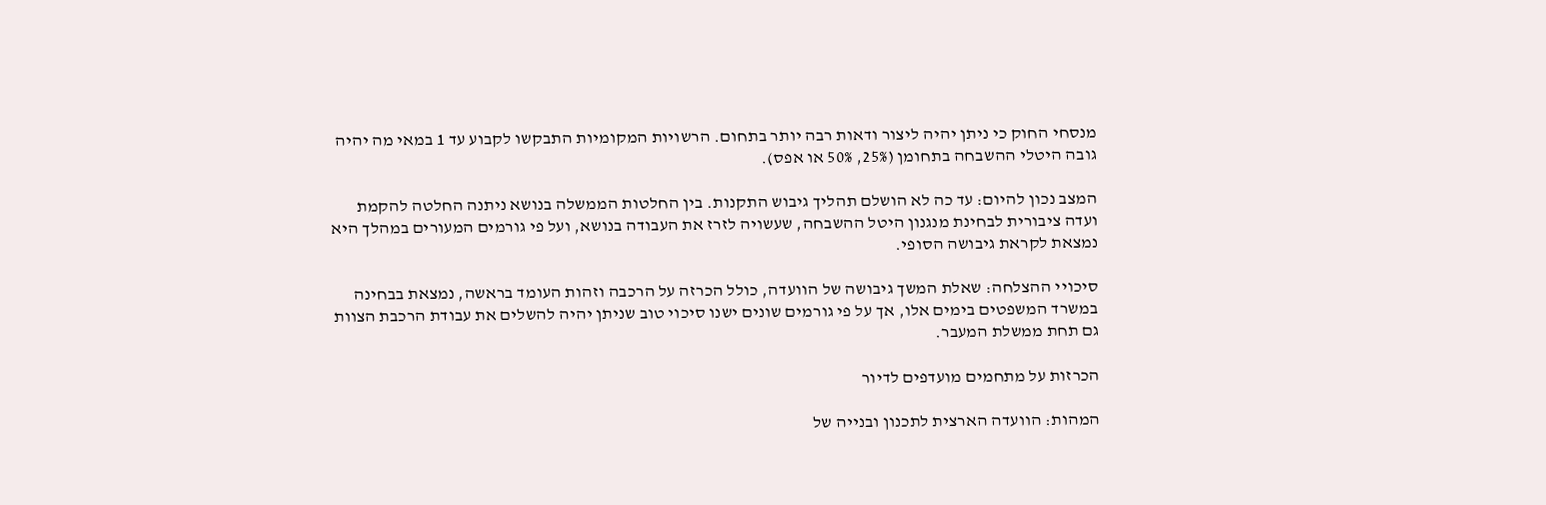מנסחי החוק כי ניתן יהיה ליצור ודאות רבה יותר בתחום. הרשויות המקומיות התבקשו לקבוע עד 1 במאי מה יהיה גובה היטלי ההשבחה בתחומן (25%, 50% או אפס).

המצב נכון להיום: עד כה לא הושלם תהליך גיבוש התקנות. בין החלטות הממשלה בנושא ניתנה החלטה להקמת ועדה ציבורית לבחינת מנגנון היטל ההשבחה, שעשויה לזרז את העבודה בנושא, ועל פי גורמים המעורים במהלך היא נמצאת לקראת גיבושה הסופי.

סיכויי ההצלחה: שאלת המשך גיבושה של הוועדה, כולל הכרזה על הרכבה וזהות העומד בראשה, נמצאת בבחינה במשרד המשפטים בימים אלו, אך על פי גורמים שונים ישנו סיכוי טוב שניתן יהיה להשלים את עבודת הרכבת הצוות גם תחת ממשלת המעבר.

הכרזות על מתחמים מועדפים לדיור

המהות: הוועדה הארצית לתכנון ובנייה של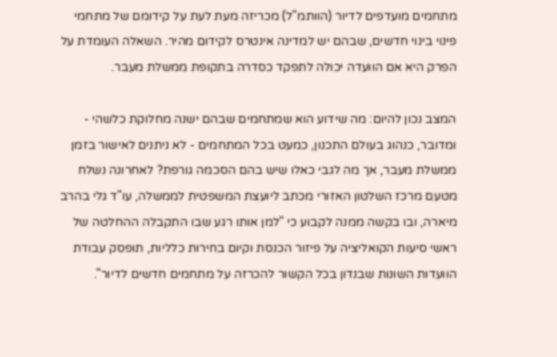מתחמים מועדפים לדיור (הוותמ"ל) מכריזה מעת לעת על קידומם של מתחמי פינוי בינוי חדשים, שבהם יש למדינה אינטרס לקידום מהיר. השאלה העומדת על הפרק היא אם הוועדה יכולה לתפקד כסדרה בתקופת ממשלת מעבר.

המצב נכון להיום: מה שידוע הוא שמתחמים שבהם ישנה מחלוקת כלשהי - ומדובר, כנהוג בעולם התכנון, כמעט בכל המתחמים - לא ניתנים לאישור בזמן ממשלת מעבר, אך מה לגבי כאלו שיש בהם הסכמה גורפת? לאחרונה נשלח מטעם מרכז השלטון האזורי מכתב ליועצת המשפטית לממשלה, עו"ד גלי בהרב מיארה, ובו בקשה ממנה לקבוע כי "למן אותו רגע שבו התקבלה ההחלטה של ראשי סיעות הקואליציה על פיזור הכנסת וקיום בחירות כלליות, תופסק עבודת הוועדות השונות שבנדון בכל הקשור להכרזה על מתחמים חדשים לדיור".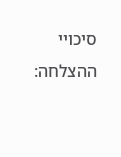סיכויי ההצלחה: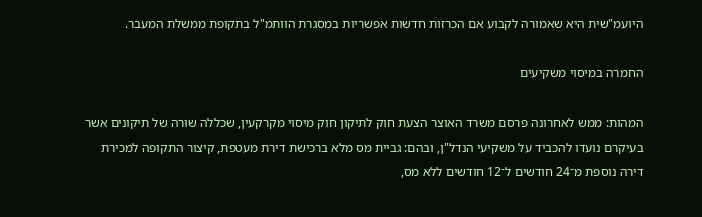היועמ"שית היא שאמורה לקבוע אם הכרזות חדשות אפשריות במסגרת הוותמ"ל בתקופת ממשלת המעבר.

החמרה במיסוי משקיעים

המהות: ממש לאחרונה פרסם משרד האוצר הצעת חוק לתיקון חוק מיסוי מקרקעין, שכללה שורה של תיקונים אשר בעיקרם נועדו להכביד על משקיעי הנדל"ן, ובהם: גביית מס מלא ברכישת דירת מעטפת, קיצור התקופה למכירת דירה נוספת מ־24 חודשים ל־12 חודשים ללא מס,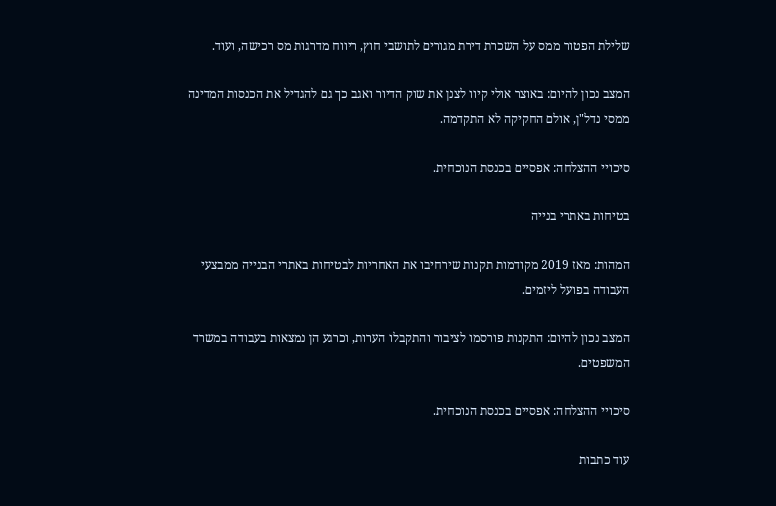שלילת הפטור ממס על השכרת דירת מגורים לתושבי חוץ, ריווח מדרגות מס רכישה, ועוד.

המצב נכון להיום: באוצר אולי קיוו לצנן את שוק הדיור ואגב כך גם להגדיל את הכנסות המדינה ממסי נדל"ן, אולם החקיקה לא התקדמה.

סיכויי ההצלחה: אפסיים בכנסת הנוכחית.

בטיחות באתרי בנייה

המהות: מאז 2019 מקודמות תקנות שירחיבו את האחריות לבטיחות באתרי הבנייה ממבצעי העבודה בפועל ליזמים.

המצב נכון להיום: התקנות פורסמו לציבור והתקבלו הערות, וכרגע הן נמצאות בעבודה במשרד המשפטים.

סיכויי ההצלחה: אפסיים בכנסת הנוכחית.

עוד כתבות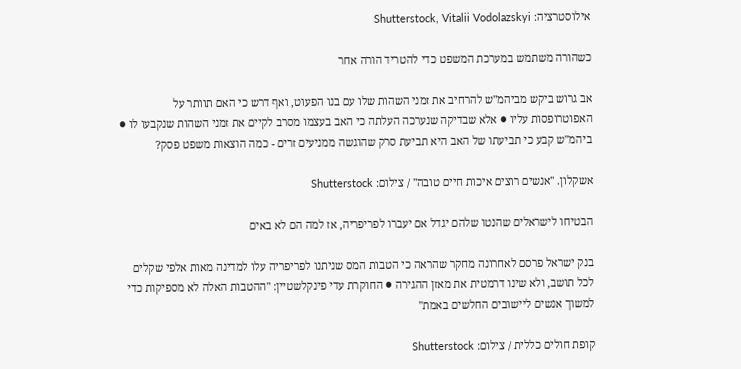אילוסטרציה: Shutterstock, Vitalii Vodolazskyi

כשהורה משתמש במערכת המשפט כדי להטריד הורה אחר

אב גרוש ביקש מביהמ"ש להרחיב את זמני השהות שלו עם בנו הפעוט, ואף דרש כי האם תוותר על האפוטרופסות עליו ● אלא שבדיקה שנערכה העלתה כי האב בעצמו מסרב לקיים את זמני השהות שנקבעו לו ● ביהמ"ש קבע כי תביעתו של האב היא תביעת סרק שהוגשה ממניעים זרים - כמה הוצאות משפט פסק?

אשקלון. ''אנשים רוצים איכות חיים טובה'' / צילום: Shutterstock

הבטיחו לישראלים שהנטו שלהם יגדל אם יעברו לפריפריה, אז למה הם לא באים

בנק ישראל פרסם לאחרונה מחקר שהראה כי הטבות המס שניתנו לפריפריה עלו למדינה מאות אלפי שקלים לכל תושב, ולא שינו דרמטית את מאזן ההגירה ● החוקרת עדי פינקלשטיין: "ההטבות האלה לא מספיקות כדי למשוך אנשים ליישובים החלשים באמת"

קופת חולים כללית / צילום: Shutterstock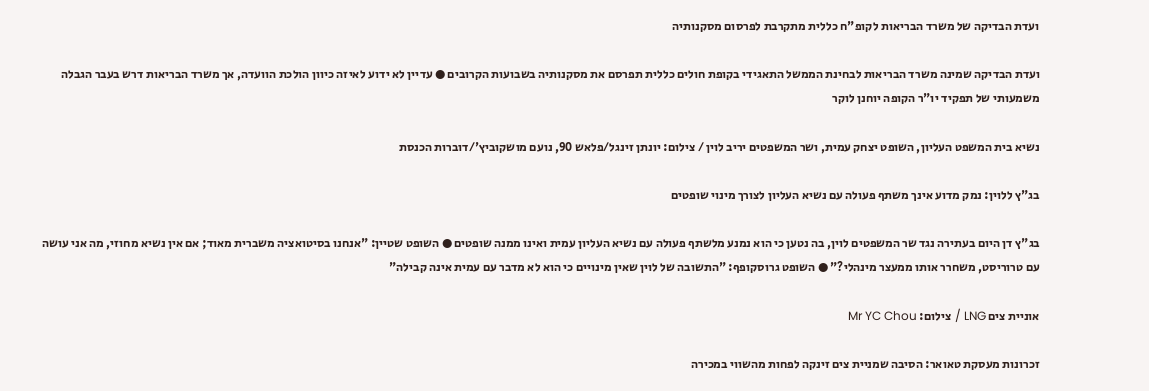ועדת הבדיקה של משרד הבריאות לקופ"ח כללית מתקרבת לפרסום מסקנותיה

ועדת הבדיקה שמינה משרד הבריאות לבחינת הממשל התאגידי בקופת חולים כללית תפרסם את מסקנותיה בשבועות הקרובים ● עדיין לא ידוע לאיזה כיוון הולכת הוועדה, אך משרד הבריאות דרש בעבר הגבלה משמעותי של תפקיד יו"ר הקופה יוחנן לוקר

נשיא בית המשפט העליון, השופט יצחק עמית, ושר המשפטים יריב לוין / צילום: יונתן זינגל/פלאש 90, נועם מושקוביץ'/דוברות הכנסת

בג"ץ ללוין: נמק מדוע אינך משתף פעולה עם נשיא העליון לצורך מינוי שופטים

בג"ץ דן היום בעתירה נגד שר המשפטים לוין, בה נטען כי הוא נמנע מלשתף פעולה עם נשיא העליון עמית ואינו ממנה שופטים ● השופט שטיין: "אנחנו בסיטואציה משברית מאוד; אם אין נשיא מחוזי, מה אני עושה עם טרוריסט, משחרר אותו ממעצר מינהלי?" ● השופט גרוסקופף: "התשובה של לוין שאין מינויים כי הוא לא מדבר עם עמית אינה קבילה"

אוניית צים LNG / צילום: Mr YC Chou

זכרונות מעסקת טאואר: הסיבה שמניית צים זינקה לפחות מהשווי במכירה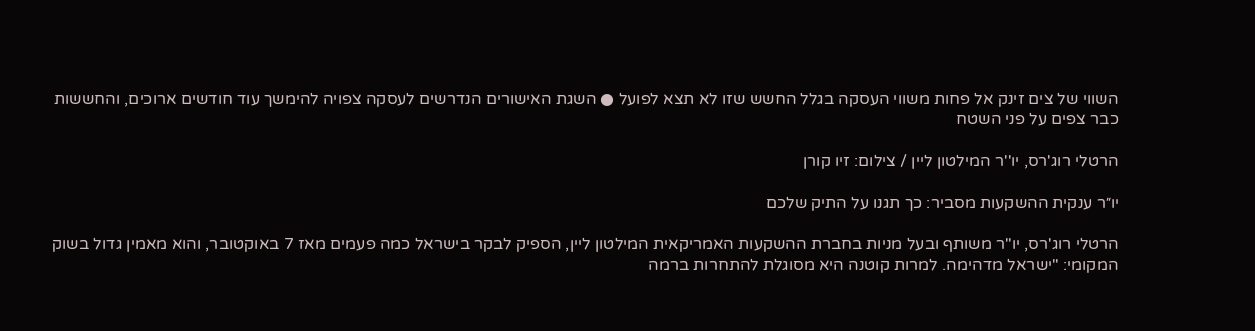השווי של צים זינק אל פחות משווי העסקה בגלל החשש שזו לא תצא לפועל ● השגת האישורים הנדרשים לעסקה צפויה להימשך עוד חודשים ארוכים, והחששות כבר צפים על פני השטח

הרטלי רוג'רס, יו''ר המילטון ליין / צילום: זיו קורן

יו״ר ענקית ההשקעות מסביר: כך תגנו על התיק שלכם

הרטלי רוג'רס, יו"ר משותף ובעל מניות בחברת ההשקעות האמריקאית המילטון ליין, הספיק לבקר בישראל כמה פעמים מאז 7 באוקטובר, והוא מאמין גדול בשוק המקומי: "ישראל מדהימה. למרות קוטנה היא מסוגלת להתחרות ברמה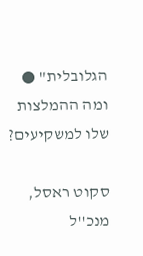הגלובלית" ● ומה ההמלצות שלו למשקיעים?

סקוט ראסל, מנכ''ל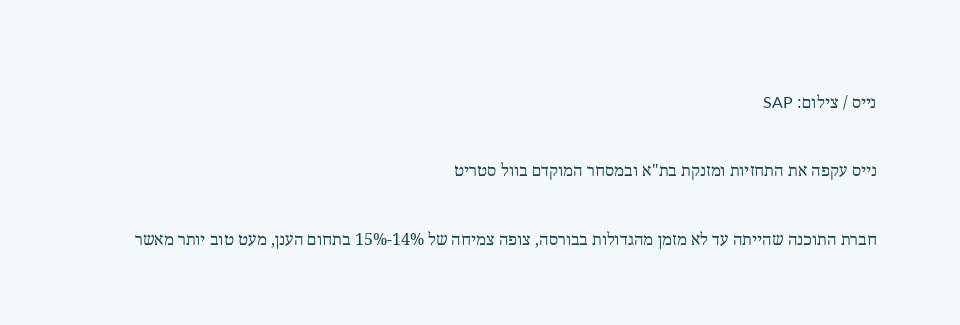נייס / צילום: SAP

נייס עקפה את התחזיות ומזנקת בת"א ובמסחר המוקדם בוול סטריט

חברת התוכנה שהייתה עד לא מזמן מהגדולות בבורסה, צופה צמיחה של 14%-15% בתחום הענן, מעט טוב יותר מאשר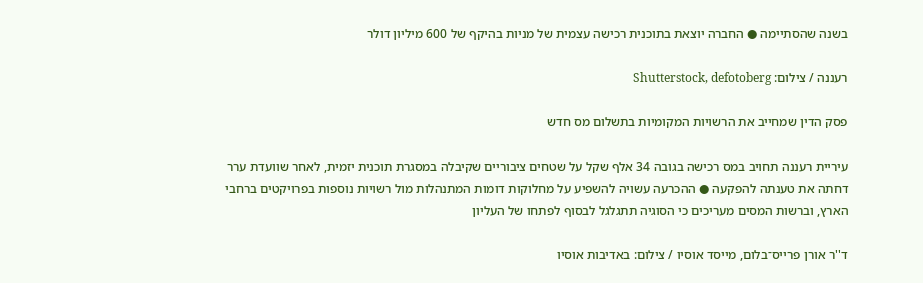בשנה שהסתיימה ● החברה יוצאת בתוכנית רכישה עצמית של מניות בהיקף של 600 מיליון דולר

רעננה / צילום: Shutterstock, defotoberg

פסק הדין שמחייב את הרשויות המקומיות בתשלום מס חדש

עיריית רעננה תחויב במס רכישה בגובה 34 אלף שקל על שטחים ציבוריים שקיבלה במסגרת תוכנית יזמית, לאחר שוועדת ערר דחתה את טענתה להפקעה ● ההכרעה עשויה להשפיע על מחלוקות דומות המתנהלות מול רשויות נוספות בפרויקטים ברחבי הארץ, וברשות המסים מעריכים כי הסוגיה תתגלגל לבסוף לפתחו של העליון

ד''ר אורן פרייס־בלום, מייסד אוסיו / צילום: באדיבות אוסיו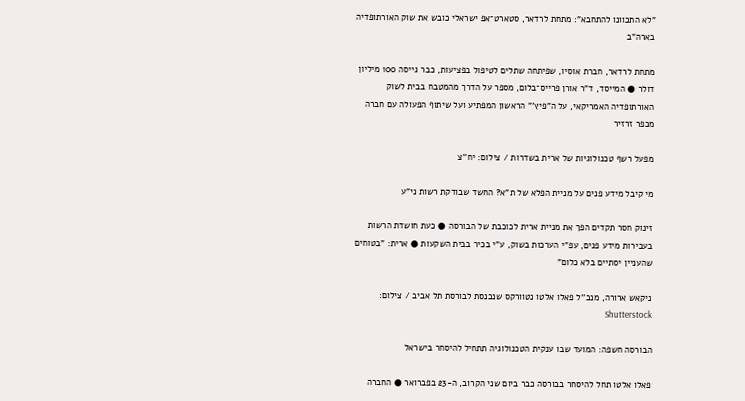"לא התכוונו להתחבא": מתחת לרדאר, סטארט־אפ ישראלי כובש את שוק האורתופדיה בארה"ב

מתחת לרדאר, חברת אוסיו, שפיתחה שתלים לטיפול בפציעות, כבר גייסה 100 מיליון דולר ● המייסד, ד"ר אורן פרייס־בלום, מספר על הדרך מהמטבח בבית לשוק האורתופדיה האמריקאי, על ה"פיץ'" הראשון המפתיע ועל שיתוף הפעולה עם חברה מכפר זרזיר

מפעל רשף טכנולוגיות של ארית בשדרות / צילום: יח''צ

מי קיבל מידע פנים על מניית הפלא של ת"א? החשד שבודקת רשות ני"ע

זינוק חסר תקדים הפך את מניית ארית לכוכבת של הבורסה ● כעת חושדת הרשות בעבירות מידע פנים, עפ"י הערכות בשוק, ע"י בכיר בבית השקעות ● ארית: "בטוחים שהעניין יסתיים בלא כלום"

ניקאש ארורה, מנכ''ל פאלו אלטו נטוורקס שנכנסת לבורסת תל אביב / צילום: Shutterstock

הבורסה חשפה: המועד שבו ענקית הטכנולוגיה תתחיל להיסחר בישראל

פאלו אלטו תחל להיסחר בבורסה כבר ביום שני הקרוב, ה-23 בפברואר ● החברה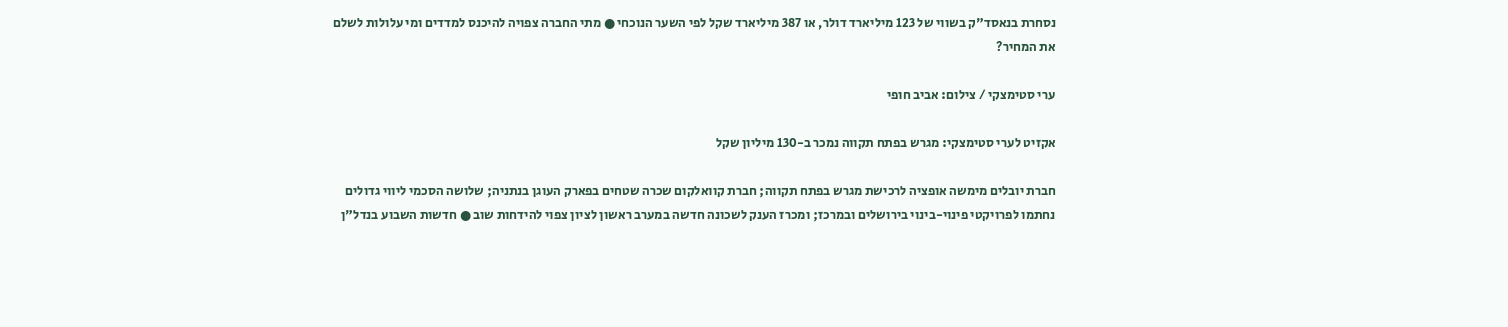נסחרת בנאסד"ק בשווי של 123 מיליארד דולר, או 387 מיליארד שקל לפי השער הנוכחי ● מתי החברה צפויה להיכנס למדדים ומי עלולות לשלם את המחיר?

ערי סטימצקי / צילום: אביב חופי

אקזיט לערי סטימצקי: מגרש בפתח תקווה נמכר ב-130 מיליון שקל

חברת יובלים מימשה אופציה לרכישת מגרש בפתח תקווה; חברת קוואלקום שכרה שטחים בפארק העוגן בנתניה; שלושה הסכמי ליווי גדולים נחתמו לפרויקטי פינוי-בינוי בירושלים ובמרכז; ומכרז הענק לשכונה חדשה במערב ראשון לציון צפוי להידחות שוב ● חדשות השבוע בנדל"ן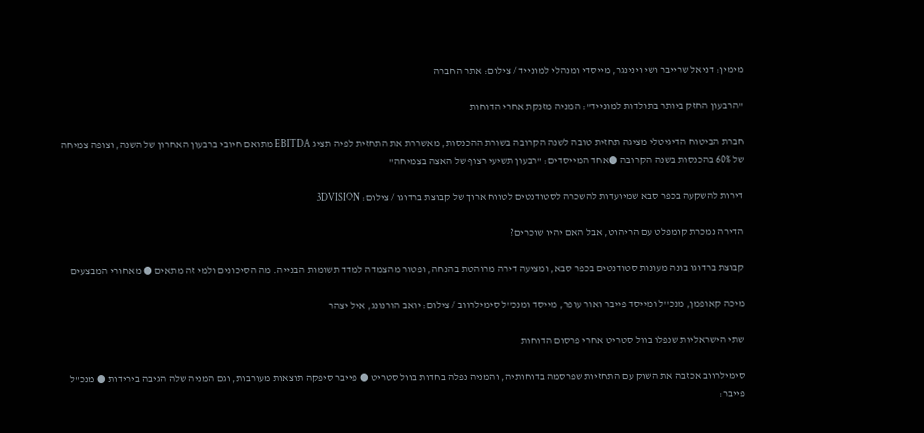מימין: דניאל שרייבר ושי וינינגר, מייסדי ומנהלי למונייד / צילום: אתר החברה

"הרבעון החזק ביותר בתולדות למונייד": המניה מזנקת אחרי הדוחות

חברת הביטוח הדיגיטלי מציגה תחזית טובה לשנה הקרובה בשורת ההכנסות, מאשררת את התחזית לפיה תציג EBITDA מתואם חיובי ברבעון האחרון של השנה, וצופה צמיחה של 60% בהכנסות בשנה הקרובה ●אחד המייסדים: "רבעון תשיעי רצוף של האצה בצמיחה"

דירות להשקעה בכפר סבא שמיועדות להשכרה לסטודנטים לטווח ארוך של קבוצת ברדוגו / צילום: 3DVISION

הדירה נמכרת קומפלט עם הריהוט, אבל האם יהיו שוכרים?

קבוצת ברדוגו בונה מעונות סטודנטים בכפר סבא, ומציעה דירה מרוהטת בהנחה, ופטור מהצמדה למדד תשומות הבנייה. מה הסיכונים ולמי זה מתאים ● מאחורי המבצעים

מיכה קאופמן, מנכ''ל ומייסד פייבר ואור עופר, מייסד ומנכ''ל סימילרווב / צילום: יואב הורנונג, איל יצהר

שתי הישראליות שנפלו בוול סטריט אחרי פרסום הדוחות

סימילרווב אכזבה את השוק עם התחזיות שפרסמה בדוחותיה, והמניה נפלה בחדות בוול סטריט ● פייבר סיפקה תוצאות מעורבות, וגם המניה שלה הגיבה בירידות ● מנכ"ל פייבר: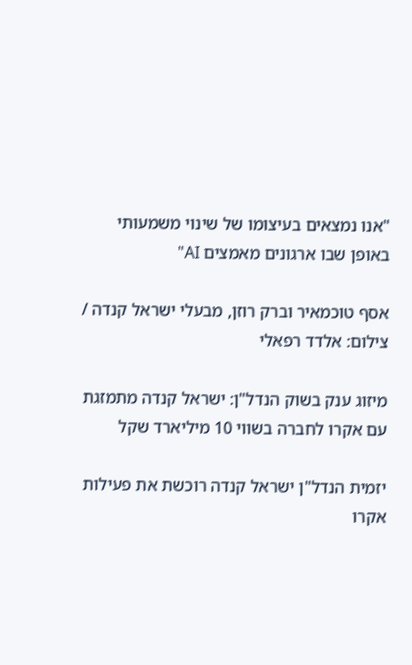"אנו נמצאים בעיצומו של שינוי משמעותי באופן שבו ארגונים מאמצים AI"

אסף טוכמאיר וברק רוזן, מבעלי ישראל קנדה / צילום: אלדד רפאלי

מיזוג ענק בשוק הנדל"ן: ישראל קנדה מתמזגת עם אקרו לחברה בשווי 10 מיליארד שקל

יזמית הנדל"ן ישראל קנדה רוכשת את פעילות אקרו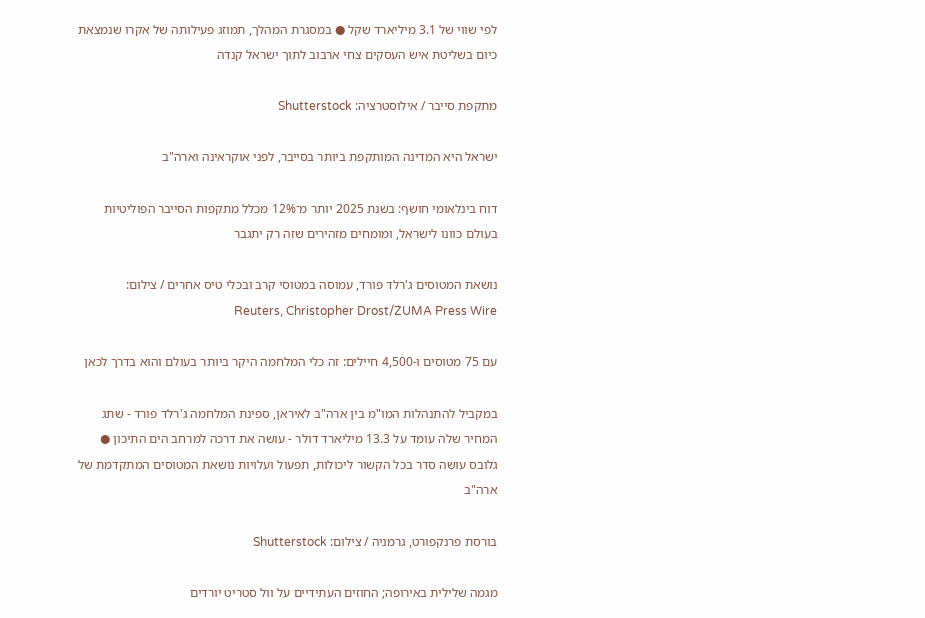לפי שווי של 3.1 מיליארד שקל ● במסגרת המהלך, תמוזג פעילותה של אקרו שנמצאת כיום בשליטת איש העסקים צחי ארבוב לתוך ישראל קנדה

מתקפת סייבר / אילוסטרציה: Shutterstock

ישראל היא המדינה המותקפת ביותר בסייבר, לפני אוקראינה וארה"ב

דוח בינלאומי חושף: בשנת 2025 יותר מ־12% מכלל מתקפות הסייבר הפוליטיות בעולם כוונו לישראל, ומומחים מזהירים שזה רק יתגבר

נושאת המטוסים ג'רלד פורד, עמוסה במטוסי קרב ובכלי טיס אחרים / צילום: Reuters, Christopher Drost/ZUMA Press Wire

עם 75 מטוסים ו-4,500 חיילים: זה כלי המלחמה היקר ביותר בעולם והוא בדרך לכאן

במקביל להתנהלות המו"מ בין ארה"ב לאיראן, ספינת המלחמה ג'רלד פורד - שתג המחיר שלה עומד על 13.3 מיליארד דולר - עושה את דרכה למרחב הים התיכון ● גלובס עושה סדר בכל הקשור ליכולות, תפעול ועלויות נושאת המטוסים המתקדמת של ארה"ב

בורסת פרנקפורט, גרמניה / צילום: Shutterstock

מגמה שלילית באירופה; החוזים העתידיים על וול סטריט יורדים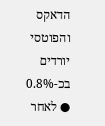הדאקס והפוטסי יורדים בכ-0.8% ● לאחר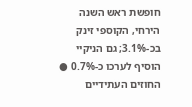חופשת ראש השנה הירחי, הקוספי זינק בכ-3.1%; גם הניקיי הוסיף לערכו כ-0.7% ● החוזים העתידיים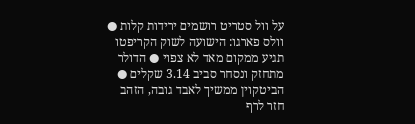על וול סטריט רושמים ירידות קלות ● וולס פארגו: הישועה לשוק הקריפטו תגיע ממקום מאד לא צפוי ● הדולר מתחזק ונסחר סביב 3.14 שקלים ● הביטקוין ממשיך לאבד גובה, הזהב חזר לרף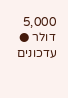5,000 דולר ● עדכונים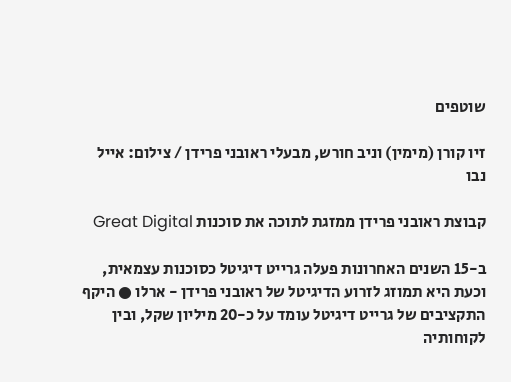שוטפים

זיו קורן (מימין) וניב חורש, מבעלי ראובני פרידן / צילום: אייל נבו

קבוצת ראובני פרידן ממזגת לתוכה את סוכנות Great Digital

ב-15 השנים האחרונות פעלה גרייט דיגיטל כסוכנות עצמאית, וכעת היא תמוזג לזרוע הדיגיטל של ראובני פרידן - ארלו ● היקף התקציבים של גרייט דיגיטל עומד על כ-20 מיליון שקל, ובין לקוחותיה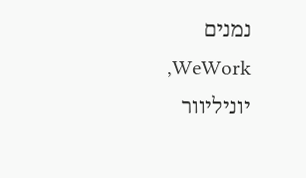נמנים WeWork, יוניליוור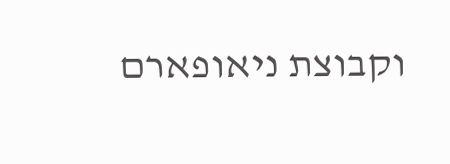וקבוצת ניאופארם